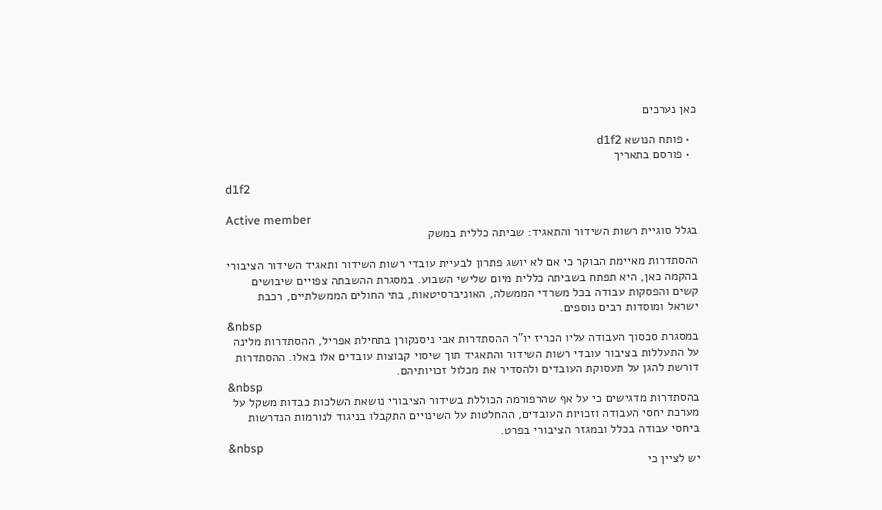כאן נערכים

  • פותח הנושא d1f2
  • פורסם בתאריך

d1f2

Active member
בגלל סוגיית רשות השידור והתאגיד: שביתה כללית במשק

ההסתדרות מאיימת הבוקר כי אם לא יושג פתרון לבעיית עובדי רשות השידור ותאגיד השידור הציבורי בהקמה כאן, היא תפתח בשביתה כללית מיום שלישי השבוע. במסגרת ההשבתה צפויים שיבושים קשים והפסקות עבודה בכל משרדי הממשלה, האוניברסיטאות, בתי החולים הממשלתיים, רכבת ישראל ומוסדות רבים נוספים.
&nbsp
במסגרת סכסוך העבודה עליו הכריז יו"ר ההסתדרות אבי ניסנקורן בתחילת אפריל, ההסתדרות מלינה על התעללות בציבור עובדי רשות השידור והתאגיד תוך שיסוי קבוצות עובדים אלו באלו. ההסתדרות דורשת להגן על תעסוקת העובדים ולהסדיר את מכלול זכויותיהם.
&nbsp
בהסתדרות מדגישים כי על אף שהרפורמה הכוללת בשידור הציבורי נושאת השלכות כבדות משקל על מערכת יחסי העבודה וזכויות העובדים, ההחלטות על השינויים התקבלו בניגוד לנורמות הנדרשות ביחסי עבודה בכלל ובמגזר הציבורי בפרט.
&nbsp
יש לציין כי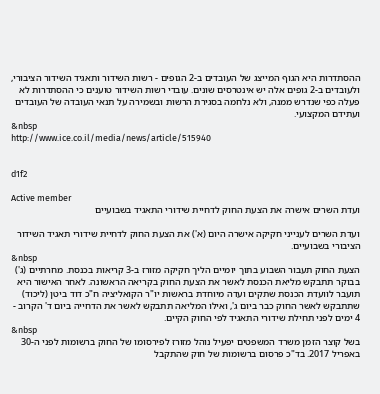ההסתדרות היא הגוף המייצג של העובדים ב-2 הגופים - רשות השידור ותאגיד השידור הציבורי, ולעובדים ב-2 גופים אלה יש אינטרסים שונים. עובדי רשות השידור טוענים כי ההסתדרות לא פעלה כפי שנדרש ממנה, ולא נלחמה בסגירת הרשות ובשמירה על תנאי העובדה של העובדים ועתידם המקצועי.
&nbsp
http://www.ice.co.il/media/news/article/515940


d1f2

Active member
ועדת השרים אישרה את הצעת החוק לדחיית שידורי התאגיד בשבועיים

ועדת השרים לענייני חקיקה אישרה היום (א') את הצעת החוק לדחיית שידורי תאגיד השידור הציבורי בשבועיים.
&nbsp
הצעת החוק תעבור השבוע בתוך יומיים הליך חקיקה מזורז ב-3 קריאות בכנסת. מחרתיים (ג') בבוקר תתבקש מליאת הכנסת לאשר את הצעת החוק בקריאה הראשונה. לאחר האישור היא תועבר לוועדת הכנסת שתקים ועדה מיוחדת בראשות יו"ר הקואליציה ח"כ דוד ביטן (ליכוד) שתתבקש לאשר החוק כבר ביום ג', ואילו המליאה תתבקש לאשר את הדחייה ביום ד' הקרוב - 4 ימים לפני תחילת שידורי התאגיד לפי החוק הקיים.
&nbsp
בשל קוצר הזמן משרד המשפטים יפעיל נוהל מזורז לפירסומו של החוק ברשומות לפני ה-30 באפריל 2017. בד"כ פרסום ברשומות של חוק שהתקבל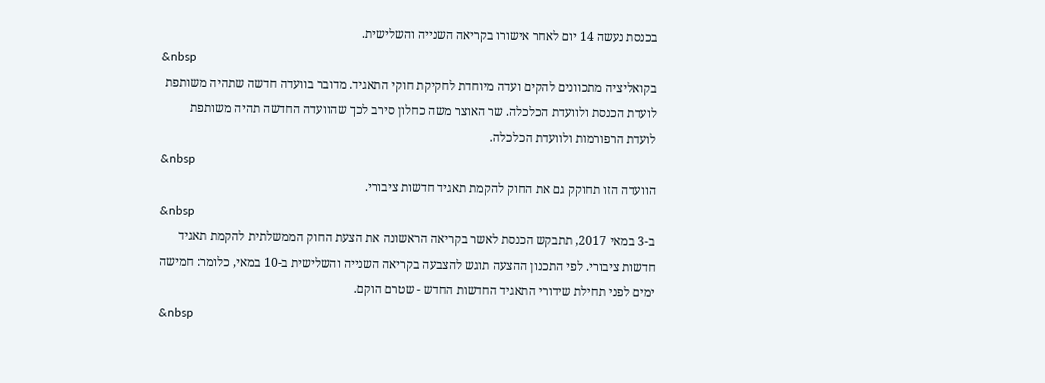בכנסת נעשה 14 יום לאחר אישורו בקריאה השנייה והשלישית.
&nbsp
בקואליציה מתכוונים להקים ועדה מיוחדת לחקיקת חוקי התאגיד. מדובר בוועדה חדשה שתהיה משותפת לועדת הכנסת ולוועדת הכלכלה. שר האוצר משה כחלון סירב לכך שהוועדה החדשה תהיה משותפת לועדת הרפורמות ולוועדת הכלכלה.
&nbsp
הוועדה הזו תחוקק גם את החוק להקמת תאגיד חדשות ציבורי.
&nbsp
ב-3 במאי 2017, תתבקש הכנסת לאשר בקריאה הראשונה את הצעת החוק הממשלתית להקמת תאגיד חדשות ציבורי. לפי התכנון ההצעה תוגש להצבעה בקריאה השנייה והשלישית ב-10 במאי, כלומר: חמישה ימים לפני תחילת שידורי התאגיד החדשות החדש - שטרם הוקם.
&nbsp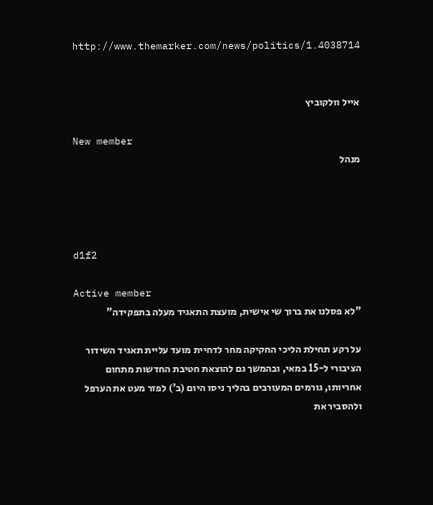http://www.themarker.com/news/politics/1.4038714


אייל וולקוביץ

New member
מנהל




d1f2

Active member
"לא פסלנו את ברוך שי אישית, מועצת התאגיד מעלה בתפקידה"

על רקע תחילת הליכי החקיקה מחר לדחיית מועד עליית תאגיד השידור הציבורי ל-15 במאי, ובהמשך גם להוצאת חטיבת החדשות מתחום אחריותו, גורמים המעורבים בהליך ניסו היום (ב') לפזר מעט את הערפל ולהסביר את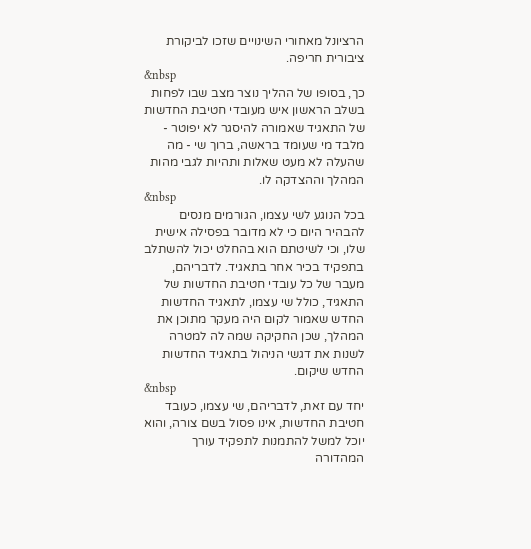הרציונל מאחורי השינויים שזכו לביקורת ציבורית חריפה.
&nbsp
כך, בסופו של ההליך נוצר מצב שבו לפחות בשלב הראשון איש מעובדי חטיבת החדשות של התאגיד שאמורה להיסגר לא יפוטר - מלבד מי שעומד בראשה, ברוך שי - מה שהעלה לא מעט שאלות ותהיות לגבי מהות המהלך וההצדקה לו.
&nbsp
בכל הנוגע לשי עצמו, הגורמים מנסים להבהיר היום כי לא מדובר בפסילה אישית שלו, וכי לשיטתם הוא בהחלט יכול להשתלב בתפקיד בכיר אחר בתאגיד. לדבריהם, מעבר של כל עובדי חטיבת החדשות של התאגיד, כולל שי עצמו, לתאגיד החדשות החדש שאמור לקום היה מעקר מתוכן את המהלך, שכן החקיקה שמה לה למטרה לשנות את דגשי הניהול בתאגיד החדשות החדש שיקום.
&nbsp
יחד עם זאת, לדבריהם, שי עצמו, כעובד חטיבת החדשות, אינו פסול בשם צורה, והוא יוכל למשל להתמנות לתפקיד עורך המהדורה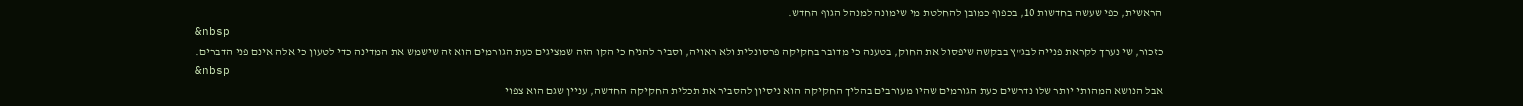הראשית, כפי שעשה בחדשות 10, בכפוף כמובן להחלטת מי שימונה למנהל הגוף החדש.
&nbsp
כזכור, שי נערך לקראת פנייה לבג"ץ בבקשה שיפסול את החוק, בטענה כי מדובר בחקיקה פרסונלית ולא ראויה, וסביר להניח כי הקו הזה שמציגים כעת הגורמים הוא זה שישמש את המדינה כדי לטעון כי אלה אינם פני הדברים.
&nbsp
אבל הנושא המהותי יותר שלו נדרשים כעת הגורמים שהיו מעורבים בהליך החקיקה הוא ניסיון להסביר את תכלית החקיקה החדשה, עניין שגם הוא צפוי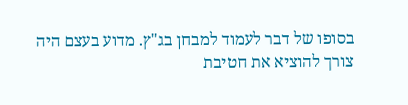בסופו של דבר לעמוד למבחן בג"ץ. מדוע בעצם היה צורך להוציא את חטיבת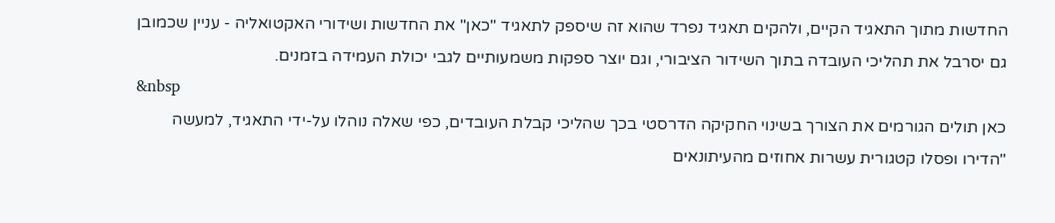החדשות מתוך התאגיד הקיים, ולהקים תאגיד נפרד שהוא זה שיספק לתאגיד "כאן" את החדשות ושידורי האקטואליה - עניין שכמובן גם יסרבל את תהליכי העובדה בתוך השידור הציבורי, וגם יוצר ספקות משמעותיים לגבי יכולת העמידה בזמנים.
&nbsp
כאן תולים הגורמים את הצורך בשינוי החקיקה הדרסטי בכך שהליכי קבלת העובדים, כפי שאלה נוהלו על-ידי התאגיד, למעשה "הדירו ופסלו קטגורית עשרות אחוזים מהעיתונאים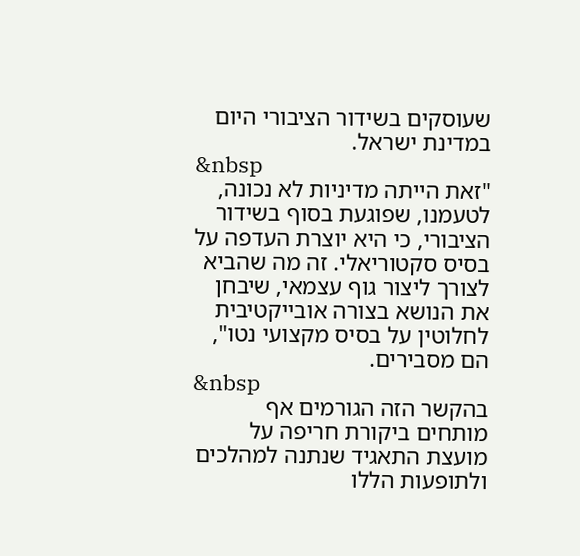שעוסקים בשידור הציבורי היום במדינת ישראל.
&nbsp
"זאת הייתה מדיניות לא נכונה, לטעמנו, שפוגעת בסוף בשידור הציבורי, כי היא יוצרת העדפה על בסיס סקטוריאלי. זה מה שהביא לצורך ליצור גוף עצמאי, שיבחן את הנושא בצורה אובייקטיבית לחלוטין על בסיס מקצועי נטו", הם מסבירים.
&nbsp
בהקשר הזה הגורמים אף מותחים ביקורת חריפה על מועצת התאגיד שנתנה למהלכים ולתופעות הללו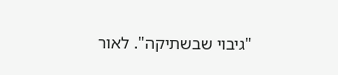"גיבוי שבשתיקה". לאור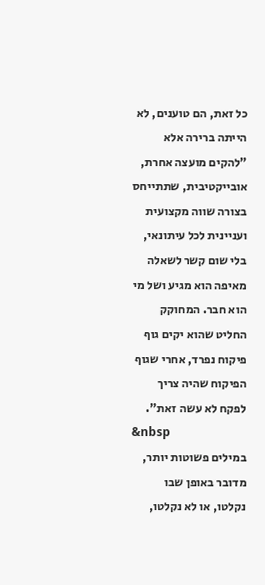כל זאת, הם טוענים, לא הייתה ברירה אלא "להקים מועצה אחרת, אובייקטיבית, שתתייחס בצורה שווה מקצועית ועניינית לכל עיתונאי, בלי שום קשר לשאלה מאיפה הוא מגיע ושל מי הוא חבר. המחוקק החליט שהוא יקים גוף פיקוח נפרד, אחרי שגוף הפיקוח שהיה צריך לפקח לא עשה זאת".
&nbsp
במילים פשוטות יותר, מדובר באופן שבו נקלטו, או לא נקלטו,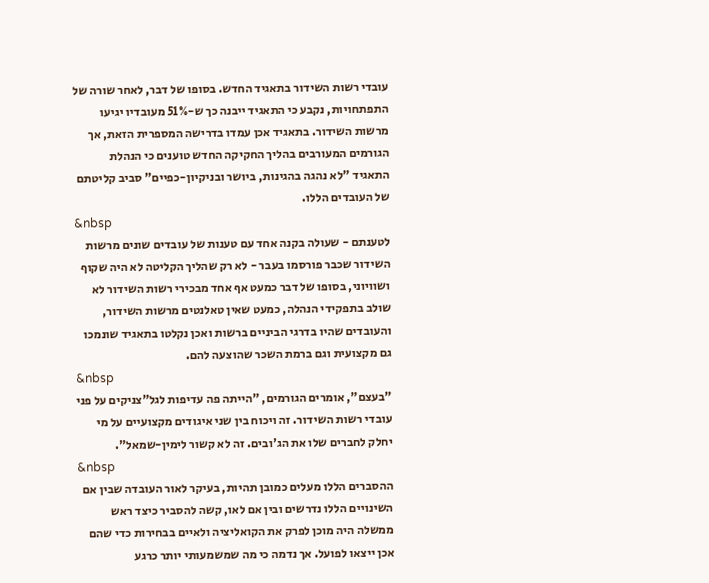עובדי רשות השידור בתאגיד החדש. בסופו של דבר, לאחר שורה של התפתחויות, נקבע כי התאגיד ייבנה כך ש-51% מעובדיו יגיעו מרשות השידור. בתאגיד אכן עמדו בדרישה המספרית הזאת, אך הגורמים המעורבים בהליך החקיקה החדש טוענים כי הנהלת התאגיד "לא נהגה בהגינות, ביושר ובניקיון-כפיים" סביב קליטתם של העובדים הללו.
&nbsp
לטענתם - שעולה בקנה אחד עם טענות של עובדים שונים מרשות השידור שכבר פורסמו בעבר - לא רק שהליך הקליטה לא היה שקוף ושוויוני, בסופו של דבר כמעט אף אחד מבכירי רשות השידור לא שולב בתפקידי הנהלה, כמעט שאין טאלנטים מרשות השידור, והעובדים שהיו בדרגי הביניים ברשות ואכן נקלטו בתאגיד שונמכו גם מקצועית וגם ברמת השכר שהוצעה להם.
&nbsp
"בעצם", אומרים הגורמים, "הייתה פה עדיפות לגל"צניקים על פני עובדי רשות השידור. זה ויכוח בין שני איגודים מקצועיים על מי יחלק לחברים שלו את הג'ובים. זה לא קשור לימין-שמאל".
&nbsp
ההסברים הללו מעלים כמובן תהיות, בעיקר לאור העובדה שבין אם השינויים הללו נדרשים ובין אם לאו, קשה להסביר כיצד ראש ממשלה היה מוכן לפרק את הקואליציה ולאיים בבחירות כדי שהם אכן ייצאו לפועל. אך נדמה כי מה שמשמעותי יותר כרגע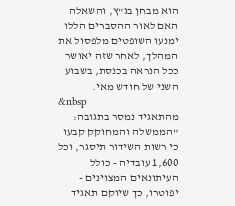הוא מבחן בג"ץ, והשאלה האם לאור ההסברים הללו ימנעו השופטים מלפסול את המהלך, לאחר שזה יאושר ככל הנראה בכנסת, בשבוע השני של חודש מאי.
&nbsp
מהתאגיד נמסר בתגובה: "הממשלה והמחוקק קבעו כי רשות השידור תיסגר, וכל 1,600 עובדיה - כולל העיתונאים המצוינים - יפוטרו, כך שיוקם תאגיד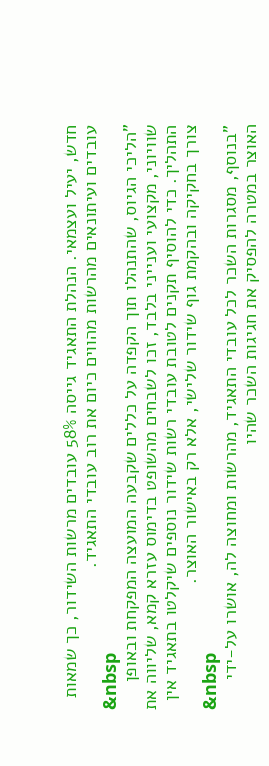חדש, יעיל ועצמאי. הנהלת התאגיד גייסה 58% עובדים מרשות השידור, כך שמאות עובדים ועיתונאים מהרשות מהווים כיום את רוב עובדי התאגיד.
&nbsp
"הליכי הגיוס, שהתנהלו תוך הקפדה על כללים שקבעה המועצה המפקחת ובאופן שוויוני, מקצועי וענייני בלבד, זכו לשבחים מהשופט בדימוס עזרא קמא, שליווה את התהליך. כדי להוסיף תקנים לטובת עובדי רשות שידור נוספים שיקלטו בתאגיד אין צורך בחקיקה ובהקמת גוף שידור שלישי, אלא רק באישור האוצר.
&nbsp
"בנוסף, מסגרות השכר לכל עובדי התאגיד, מהרשות ומחוצה לה, אושרו על-ידי האוצר במטרה להפסיק את חגיגות השכר שהיו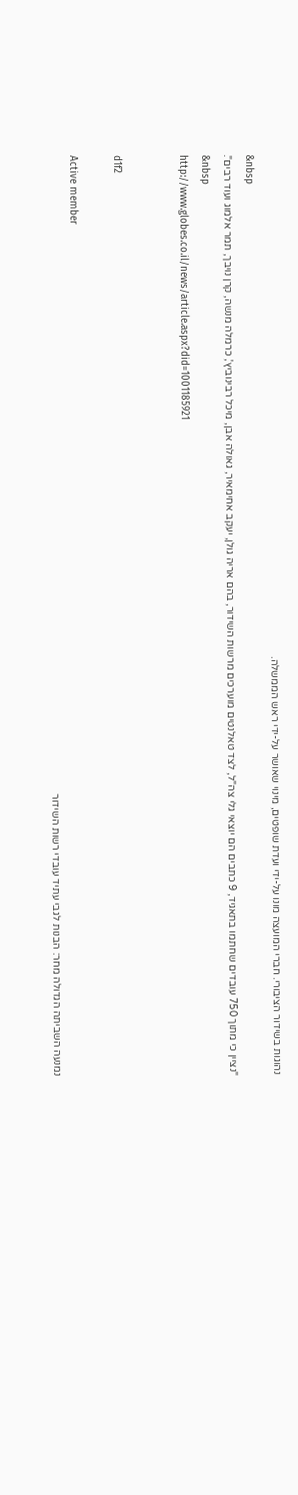נהוגות בשידור הציבורי. חברי המועצה מונו על-ידי ועדת שופטים, מינוי שאושר על-ידי ראש הממשלה.
&nbsp
"נציין כי מתוך 750 עובדים שחתמו בתאגיד, 9 כתבים הם יוצאי גלי צה"ל, לצד טאלנטים מוערכים מרשות השידור, בהם אריה גולן, יעקב אחימאיר, גאולה אבן, מיכל רבינוביץ', כרמלה מנשה, קרן נויבך, תמר אלמוג ועוד רבים".
&nbsp
http://www.globes.co.il/news/article.aspx?did=1001185921


d1f2

Active member
נמנעה השביתה הגדולה מחר: הבנות לגבי עתיד עובדי רשות השידור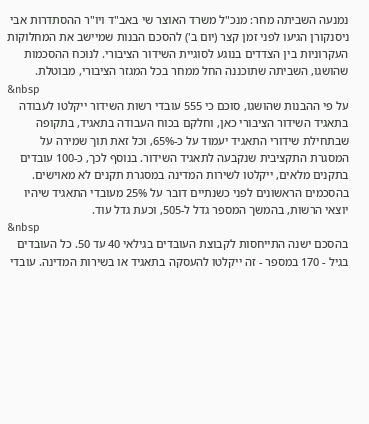נמנעה השביתה מחר: מנכ"ל משרד האוצר שי באב"ד ויו"ר ההסתדרות אבי ניסנקורן הגיעו לפני זמן קצר (יום ב') להסכם הבנות שמיישב את המחלוקות העקרוניות בין הצדדים בנוגע לסוגיית השידור הציבורי. לנוכח ההסכמות שהושגו, השביתה שתוכננה החל ממחר בכל המגזר הציבורי, מבוטלת.
&nbsp
על פי ההבנות שהושגו, סוכם כי 555 עובדי רשות השידור ייקלטו לעבודה בתאגיד השידור הציבורי כאן, וחלקם בכוח העבודה בתאגיד, בתקופה שבתחילת שידורי התאגיד יעמוד על כ-65%, וכל זאת תוך שמירה על המסגרת התקציבית שנקבעה לתאגיד השידור. בנוסף לכך, כ-100 עובדים בתקנים מלאים, ייקלטו לשירות המדינה במסגרת תקנים לא מאוישים. בהסכמים הראשונים לפני כשנתיים דובר על 25% מעובדי התאגיד שיהיו יוצאי הרשות, בהמשך המספר גדל ל-505, וכעת גדל עוד.
&nbsp
בהסכם ישנה התייחסות לקבוצת העובדים בגילאי 40 עד 50. כל העובדים בגיל - 170 במספר - זה ייקלטו להעסקה בתאגיד או בשירות המדינה. עובדי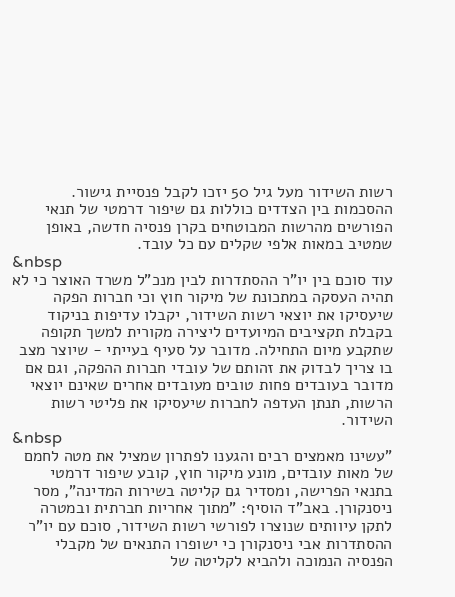רשות השידור מעל גיל 50 יזכו לקבל פנסיית גישור. ההסכמות בין הצדדים כוללות גם שיפור דרמטי של תנאי הפורשים מהרשות המבוטחים בקרן פנסיה חדשה, באופן שמטיב במאות אלפי שקלים עם כל עובד.
&nbsp
עוד סוכם בין יו"ר ההסתדרות לבין מנכ"ל משרד האוצר כי לא תהיה העסקה במתכונת של מיקור חוץ וכי חברות הפקה שיעסיקו את יוצאי רשות השידור, יקבלו עדיפות בניקוד בקבלת תקציבים המיועדים ליצירה מקורית למשך תקופה שתקבע מיום התחילה. מדובר על סעיף בעייתי - שיוצר מצב בו צריך לבדוק את זהותם של עובדי חברות ההפקה, וגם אם מדובר בעובדים פחות טובים מעובדים אחרים שאינם יוצאי הרשות, תנתן העדפה לחברות שיעסיקו את פליטי רשות השידור.
&nbsp
"עשינו מאמצים רבים והגענו לפתרון שמציל את מטה לחמם של מאות עובדים, מונע מיקור חוץ, קובע שיפור דרמטי בתנאי הפרישה, ומסדיר גם קליטה בשירות המדינה", מסר ניסנקורן. באב"ד הוסיף: "מתוך אחריות חברתית ובמטרה לתקן עיוותים שנוצרו לפורשי רשות השידור, סוכם עם יו"ר ההסתדרות אבי ניסנקורן כי ישופרו התנאים של מקבלי הפנסיה הנמוכה ולהביא לקליטה של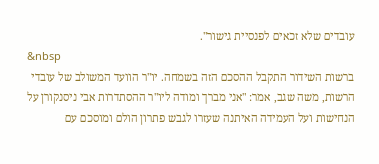עובדים שלא זכאים לפנסיית גישור".
&nbsp
ברשות השידור התקבל ההסכם הזה בשמחה. יו"ר הוועד המשולב של עובדי הרשות, משה שגב, אמר: "אני מברך ומודה ליו"ר ההסתדרות אבי ניסנקורן על הנחישות ועל העמידה האיתנה שעזרו לגבש פתרון הולם ומוסכם עם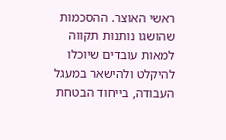ראשי האוצר. ההסכמות שהושגו נותנות תקווה למאות עובדים שיוכלו להיקלט ולהישאר במעגל העבודה, בייחוד הבטחת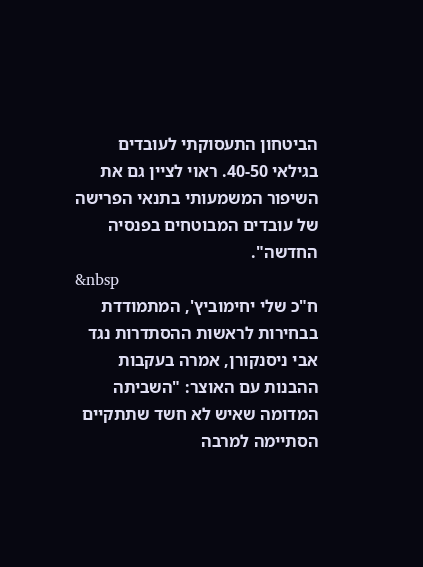הביטחון התעסוקתי לעובדים בגילאי 40-50. ראוי לציין גם את השיפור המשמעותי בתנאי הפרישה של עובדים המבוטחים בפנסיה החדשה".
&nbsp
ח"כ שלי יחימוביץ', המתמודדת בבחירות לראשות ההסתדרות נגד אבי ניסנקורן, אמרה בעקבות ההבנות עם האוצר: "השביתה המדומה שאיש לא חשד שתתקיים הסתיימה למרבה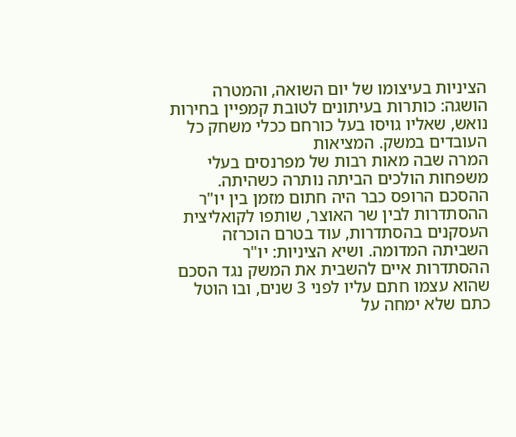הציניות בעיצומו של יום השואה, והמטרה הושגה: כותרות בעיתונים לטובת קמפיין בחירות נואש, שאליו גויסו בעל כורחם ככלי משחק כל העובדים במשק. המציאות
המרה שבה מאות רבות של מפרנסים בעלי משפחות הולכים הביתה נותרה כשהיתה. ההסכם הרופס כבר היה חתום מזמן בין יו"ר ההסתדרות לבין שר האוצר, שותפו לקואליצית העסקנים בהסתדרות, עוד בטרם הוכרזה השביתה המדומה. ושיא הציניות: יו"ר ההסתדרות איים להשבית את המשק נגד הסכם שהוא עצמו חתם עליו לפני 3 שנים, ובו הוטל כתם שלא ימחה על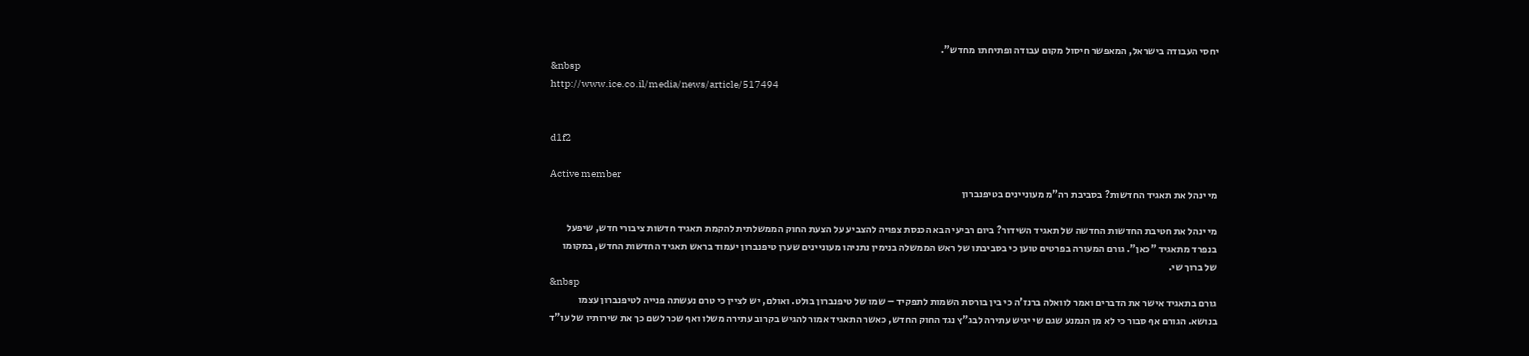יחסי העבודה בישראל, המאפשר חיסול מקום עבודה ופתיחתו מחדש".
&nbsp
http://www.ice.co.il/media/news/article/517494


d1f2

Active member
מי ינהל את תאגיד החדשות? בסביבת רה"מ מעוניינים בטיפנברון

מי ינהל את חטיבת החדשות החדשה של תאגיד השידור? ביום רביעי הבא הכנסת צפויה להצביע על הצעת החוק הממשלתית להקמת תאגיד חדשות ציבורי חדש, שיפעל בנפרד מתאגיד "כאן". גורם המעורה בפרטים טוען כי בסביבתו של ראש הממשלה בנימין נתניהו מעוניינים שערן טיפנברון יעמוד בראש תאגיד החדשות החדש, במקומו של ברוך שי.
&nbsp
גורם בתאגיד אישר את הדברים ואמר לוואלה ברנז'ה כי בין בורסת השמות לתפקיד – שמו של טיפנברון בולט. ואולם, יש לציין כי טרם נעשתה פנייה לטיפנברון עצמו בנושא. הגורם אף סבור כי לא מן הנמנע שגם שי יגיש עתירה לבג"ץ נגד החוק החדש, כאשר התאגיד אמור להגיש בקרוב עתירה משלו ואף שכר לשם כך את שירותיו של עו"ד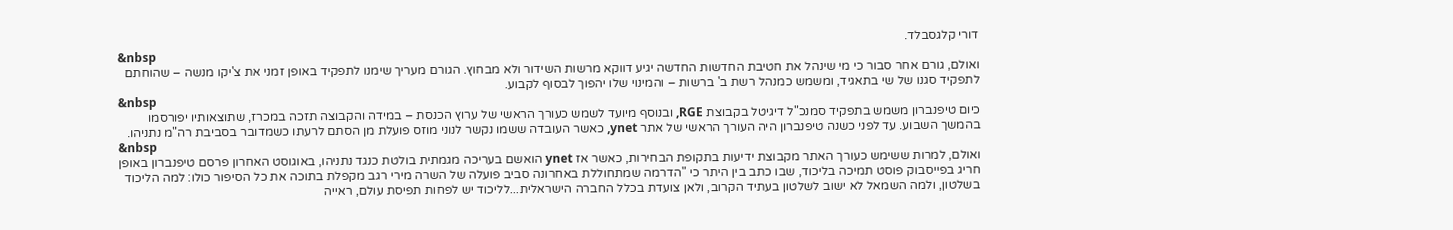דורי קלגסבלד.
&nbsp
ואולם, גורם אחר סבור כי מי שינהל את חטיבת החדשות החדשה יגיע דווקא מרשות השידור ולא מבחוץ. הגורם מעריך שימנו לתפקיד באופן זמני את צ'יקו מנשה – שהוחתם לתפקיד סגנו של שי בתאגיד, ומשמש כמנהל רשת ב' ברשות – והמינוי שלו יהפוך לבסוף לקבוע.
&nbsp
כיום טיפנברון משמש בתפקיד סמנכ"ל דיגיטל בקבוצת RGE, ובנוסף מיועד לשמש כעורך הראשי של ערוץ הכנסת – במידה והקבוצה תזכה במכרז, שתוצאותיו יפורסמו בהמשך השבוע. עד לפני כשנה טיפנברון היה העורך הראשי של אתר ynet, כאשר העובדה ששמו נקשר לנוני מוזס פועלת מן הסתם לרעתו כשמדובר בסביבת רה"מ נתניהו.
&nbsp
ואולם, למרות ששימש כעורך האתר מקבוצת ידיעות בתקופת הבחירות, כאשר אז ynet הואשם בעריכה מגמתית בולטת כנגד נתניהו, באוגוסט האחרון פרסם טיפנברון באופן חריג בפייסבוק פוסט תמיכה בליכוד, שבו כתב בין היתר כי "הדרמה שמתחוללת באחרונה סביב פועלה של השרה מירי רגב מקפלת בתוכה את כל הסיפור כולו: למה הליכוד בשלטון, ולמה השמאל לא ישוב לשלטון בעתיד הקרוב, ולאן צועדת בכלל החברה הישראלית...לליכוד יש לפחות תפיסת עולם, ראייה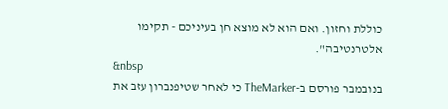כוללת וחזון. ואם הוא לא מוצא חן בעיניכם - תקימו אלטרנטיבה".
&nbsp
בנובמבר פורסם ב-TheMarker כי לאחר שטיפנברון עזב את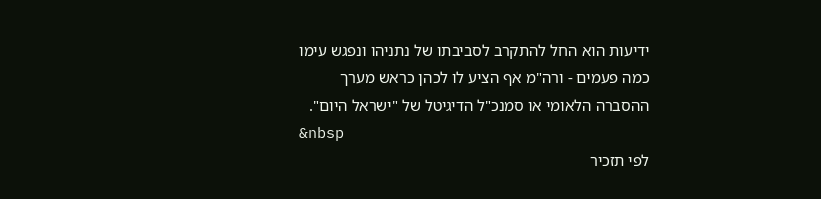ידיעות הוא החל להתקרב לסביבתו של נתניהו ונפגש עימו כמה פעמים - ורה"מ אף הציע לו לכהן כראש מערך ההסברה הלאומי או סמנכ"ל הדיגיטל של "ישראל היום".
&nbsp
לפי תזכיר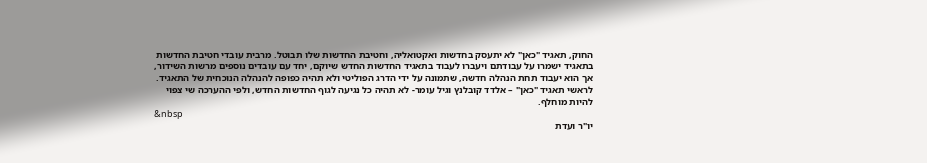החוק, תאגיד "כאן" לא יתעסק בחדשות ואקטואליה, וחטיבת החדשות שלו תבוטל. מרבית עובדי חטיבת החדשות בתאגיד ישמרו על עבודתם ויעברו לעבוד בתאגיד החדשות החדש שיוקם, יחד עם עובדים נוספים מרשות השידור, אך הוא יעבוד תחת הנהלה חדשה, שתמונה על ידי הדרג הפוליטי ולא תהיה כפופה להנהלה הנוכחית של התאגיד. לראשי תאגיד "כאן" – אלדד קובלנץ וגיל עומר- לא תהיה כל נגיעה לגוף החדשות החדש, ולפי ההערכה שי צפוי להיות מוחלף.
&nbsp
יו"ר ועדת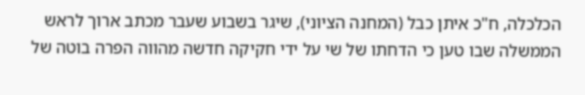הכלכלה, ח"כ איתן כבל (המחנה הציוני), שיגר בשבוע שעבר מכתב ארוך לראש הממשלה שבו טען כי הדחתו של שי על ידי חקיקה חדשה מהווה הפרה בוטה של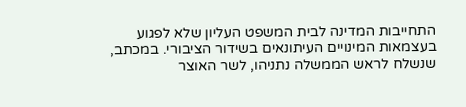התחייבות המדינה לבית המשפט העליון שלא לפגוע בעצמאות המינויים העיתונאים בשידור הציבורי. במכתב, שנשלח לראש הממשלה נתניהו, לשר האוצר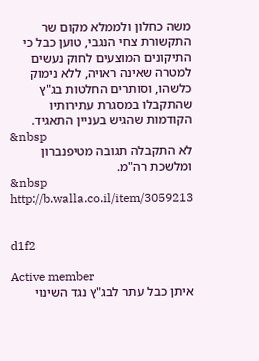משה כחלון ולממלא מקום שר התקשורת צחי הנגבי, טוען כבל כי התיקונים המוצעים לחוק נעשים למטרה שאינה ראויה, ללא נימוק כלשהו, וסותרים החלטות בג"ץ שהתקבלו במסגרת עתירותיו הקודמות שהגיש בעניין התאגיד.
&nbsp
לא התקבלה תגובה מטיפנברון ומלשכת רה"מ.
&nbsp
http://b.walla.co.il/item/3059213


d1f2

Active member
איתן כבל עתר לבג"ץ נגד השינוי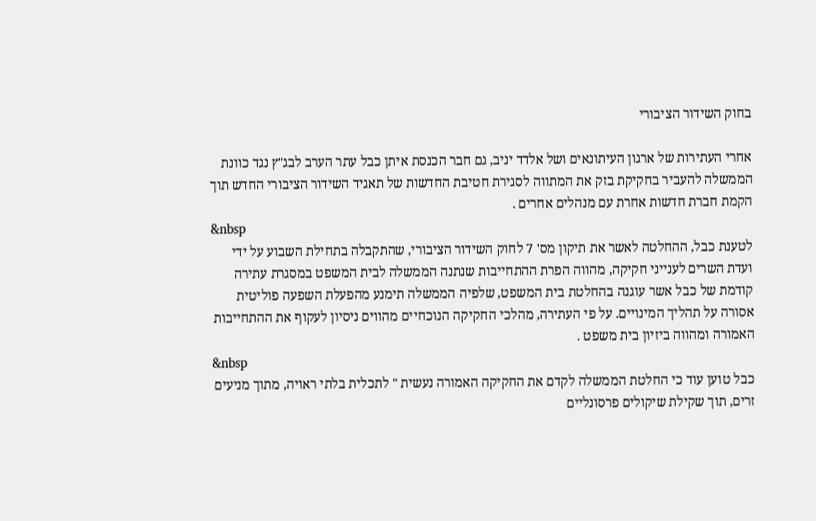בחוק השידור הציבורי

אחרי העתירות של ארגון העיתונאים ושל אלדד יניב, גם חבר הכנסת איתן כבל עתר הערב לבג"ץ נגד כוונת הממשלה להעביר בחקיקת בזק את המתווה לסגירת חטיבת החדשות של תאגיד השידור הציבורי החדש תוך הקמת חברת חדשות אחרת עם מנהלים אחרים .
&nbsp
לטענת כבל, ההחלטה לאשר את תיקון מס' 7 לחוק השידור הציבורי, שהתקבלה בתחילת השבוע על ידי ועדת השרים לענייני חקיקה, מהווה הפרת ההתחייבות שנתנה הממשלה לבית המשפט במסגרת עתירה קודמת של כבל אשר עוגנה בהחלטת בית המשפט, שלפיה הממשלה תימנע מהפעלת השפעה פוליטית אסורה על תהליך המינויים. על פי העתירה, מהלכי החקיקה הנוכחיים מהווים ניסיון לעקוף את ההתחייבות האמורה ומהווה ביזיון בית משפט .
&nbsp
כבל טוען עוד כי החלטת הממשלה לקדם את החקיקה האמורה נעשית " לתכלית בלתי ראויה, מתוך מניעים זרים, תוך שקילת שיקולים פרסונליים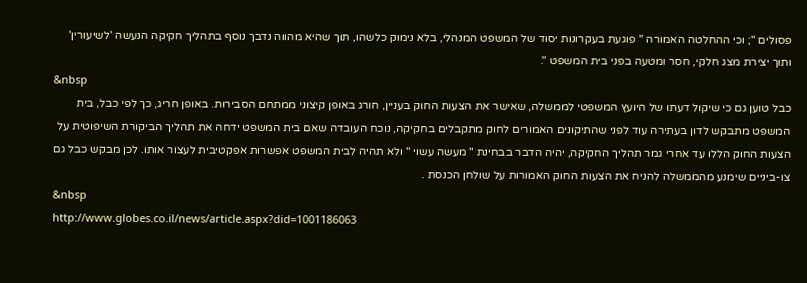פסולים "; וכי ההחלטה האמורה " פוגעת בעקרונות יסוד של המשפט המנהלי, בלא נימוק כלשהו, תוך שהיא מהווה נדבך נוסף בתהליך חקיקה הנעשה 'לשיעורין' ותוך יצירת מצג חלקי, חסר ומטעה בפני בית המשפט ".
&nbsp
כבל טוען גם כי שיקול דעתו של היועץ המשפטי לממשלה, שאישר את הצעות החוק בעניין, חורג באופן קיצוני ממתחם הסבירות. באופן חריג, כך לפי כבל, בית המשפט מתבקש לדון בעתירה עוד לפני שהתיקונים האמורים לחוק מתקבלים בחקיקה, נוכח העובדה שאם בית המשפט ידחה את תהליך הביקורת השיפוטית על הצעות החוק הללו עד אחרי גמר תהליך החקיקה, יהיה הדבר בבחינת " מעשה עשוי " ולא תהיה לבית המשפט אפשרות אפקטיבית לעצור אותו. לכן מבקש כבל גם צו-ביניים שימנע מהממשלה להניח את הצעות החוק האמורות על שולחן הכנסת .
&nbsp
http://www.globes.co.il/news/article.aspx?did=1001186063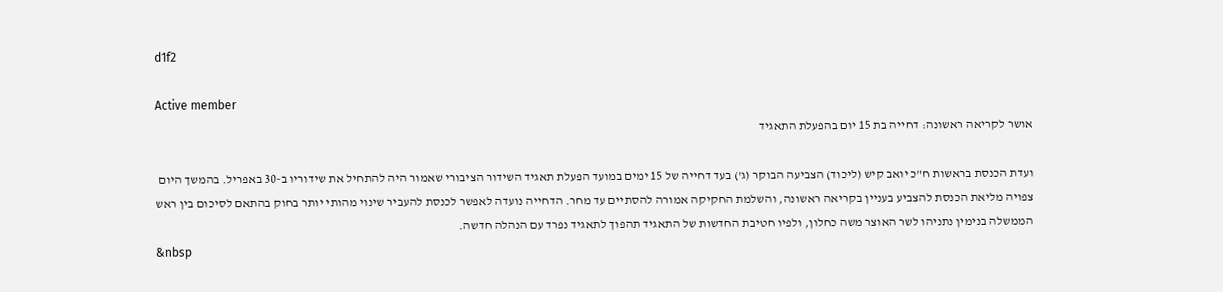d1f2

Active member
אושר לקריאה ראשונה: דחייה בת 15 יום בהפעלת התאגיד

ועדת הכנסת בראשות ח"כ יואב קיש (ליכוד) הצביעה הבוקר (ג') בעד דחייה של 15 ימים במועד הפעלת תאגיד השידור הציבורי שאמור היה להתחיל את שידוריו ב-30 באפריל. בהמשך היום צפויה מליאת הכנסת להצביע בעניין בקריאה ראשונה, והשלמת החקיקה אמורה להסתיים עד מחר. הדחייה נועדה לאפשר לכנסת להעביר שינוי מהותי יותר בחוק בהתאם לסיכום בין ראש הממשלה בנימין נתניהו לשר האוצר משה כחלון, ולפיו חטיבת החדשות של התאגיד תהפוך לתאגיד נפרד עם הנהלה חדשה.
&nbsp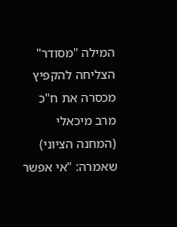המילה "מסודר" הצליחה להקפיץ מכסרה את ח"כ מרב מיכאלי (המחנה הציוני) שאמרה: "אי אפשר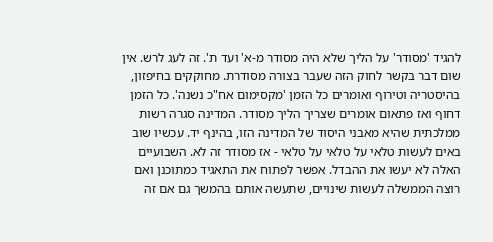להגיד 'מסודר' על הליך שלא היה מסודר מ-א' ועד ת'. זה לעג לרש. אין שום דבר בקשר לחוק הזה שעבר בצורה מסודרת. מחוקקים בחיפזון, בהיסטריה וטירוף ואומרים כל הזמן 'מקסימום אח"כ נשנה'. כל הזמן דחוף ואז פתאום אומרים שצריך הליך מסודר. המדינה סגרה רשות ממלכתית שהיא מאבני היסוד של המדינה הזו, בהינף יד. עכשיו שוב באים לעשות טלאי על טלאי על טלאי - אז מסודר זה לא. השבועיים האלה לא יעשו את ההבדל. אפשר לפתוח את התאגיד כמתוכנן ואם רוצה הממשלה לעשות שינויים, שתעשה אותם בהמשך גם אם זה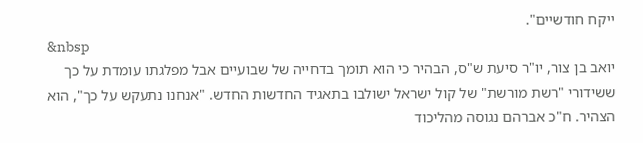ייקח חודשיים".
&nbsp
יואב בן צור, יו"ר סיעת ש"ס, הבהיר כי הוא תומך בדחייה של שבועיים אבל מפלגתו עומדת על כך ששידורי "רשת מורשת" של קול ישראל ישולבו בתאגיד החדשות החדש. "אנחנו נתעקש על כך", הוא הצהיר. ח"כ אברהם נגוסה מהליכוד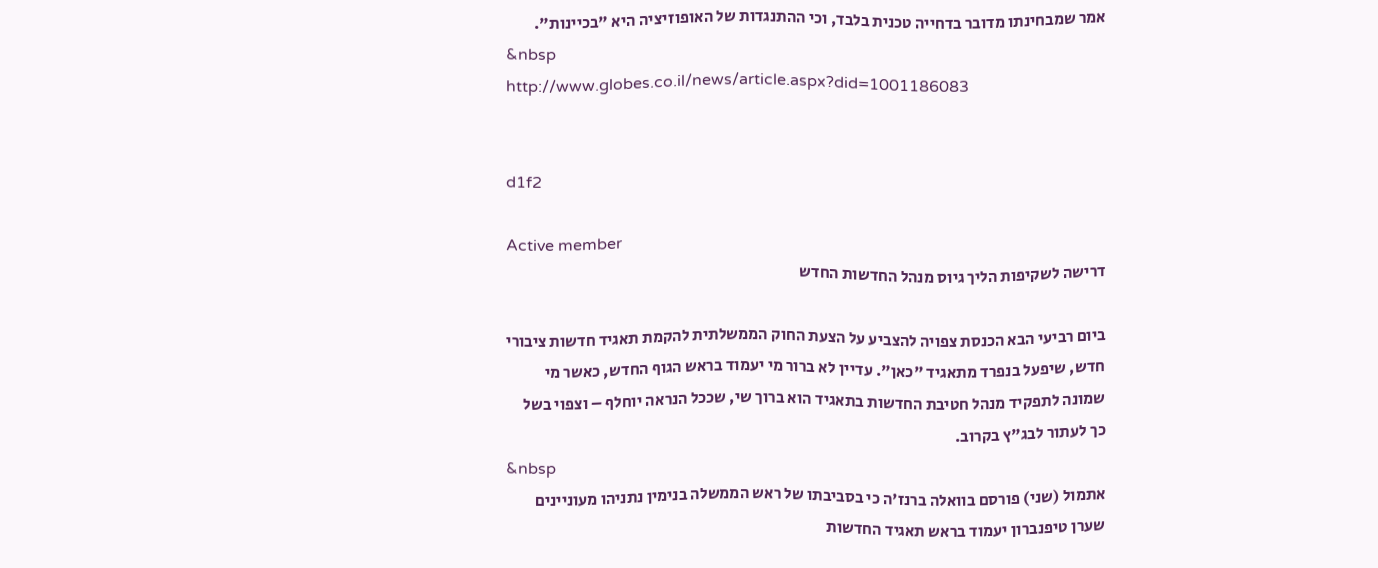אמר שמבחינתו מדובר בדחייה טכנית בלבד, וכי ההתנגדות של האופוזיציה היא "בכיינות".
&nbsp
http://www.globes.co.il/news/article.aspx?did=1001186083


d1f2

Active member
דרישה לשקיפות הליך גיוס מנהל החדשות החדש

ביום רביעי הבא הכנסת צפויה להצביע על הצעת החוק הממשלתית להקמת תאגיד חדשות ציבורי חדש, שיפעל בנפרד מתאגיד "כאן". עדיין לא ברור מי יעמוד בראש הגוף החדש, כאשר מי שמונה לתפקיד מנהל חטיבת החדשות בתאגיד הוא ברוך שי, שככל הנראה יוחלף – וצפוי בשל כך לעתור לבג"ץ בקרוב.
&nbsp
אתמול (שני) פורסם בוואלה ברנז'ה כי בסביבתו של ראש הממשלה בנימין נתניהו מעוניינים שערן טיפנברון יעמוד בראש תאגיד החדשות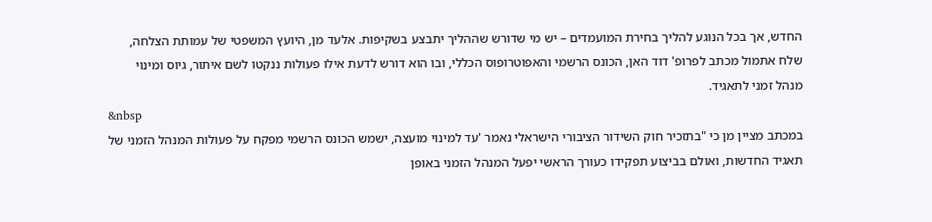החדש, אך בכל הנוגע להליך בחירת המועמדים – יש מי שדורש שההליך יתבצע בשקיפות. אלעד מן, היועץ המשפטי של עמותת הצלחה, שלח אתמול מכתב לפרופ' דוד האן, הכונס הרשמי והאפוטרופוס הכללי, ובו הוא דורש לדעת אילו פעולות ננקטו לשם איתור, גיוס ומינוי מנהל זמני לתאגיד.
&nbsp
במכתב מציין מן כי "בתזכיר חוק השידור הציבורי הישראלי נאמר 'עד למינוי מועצה, ישמש הכונס הרשמי מפקח על פעולות המנהל הזמני של תאגיד החדשות, ואולם בביצוע תפקידו כעורך הראשי יפעל המנהל הזמני באופן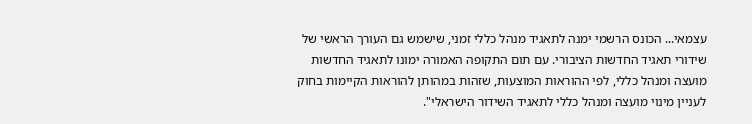עצמאי... הכונס הרשמי ימנה לתאגיד מנהל כללי זמני, שישמש גם העורך הראשי של שידורי תאגיד החדשות הציבורי. עם תום התקופה האמורה ימונו לתאגיד החדשות מועצה ומנהל כללי, לפי ההוראות המוצעות, שזהות במהותן להוראות הקיימות בחוק לעניין מינוי מועצה ומנהל כללי לתאגיד השידור הישראלי".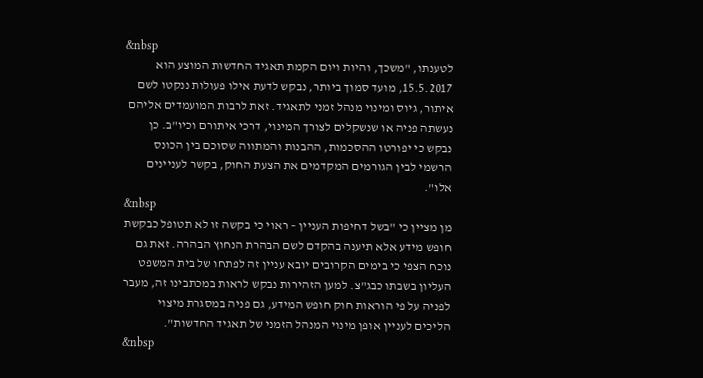&nbsp
לטענתו, "משכך, והיות ויום הקמת תאגיד החדשות המוצע הוא 15.5.2017, מועד סמוך ביותר, נבקש לדעת אילו פעולות ננקטו לשם איתור, גיוס ומינוי מנהל זמני לתאגיד. זאת לרבות המועמדים אליהם נעשתה פניה או שנשקלים לצורך המינוי, דרכי איתורם וכיו"ב. כן נבקש כי יפורטו ההסכמות, ההבנות והמתווה שסוכם בין הכונס הרשמי לבין הגורמים המקדמים את הצעת החוק, בקשר לעניינים אלו".
&nbsp
מן מציין כי "בשל דחיפות העניין – ראוי כי בקשה זו לא תטופל כבקשת חופש מידע אלא תיענה בהקדם לשם הבהרת הנחוץ הבהרה. זאת גם נוכח הצפי כי בימים הקרובים יובא עניין זה לפתחו של בית המשפט העליון בשבתו כבג"צ. למען הזהירות נבקש לראות במכתבינו זה, מעבר לפניה על פי הוראות חוק חופש המידע, גם פניה במסגרת מיצוי הליכים לעניין אופן מינוי המנהל הזמני של תאגיד החדשות".
&nbsp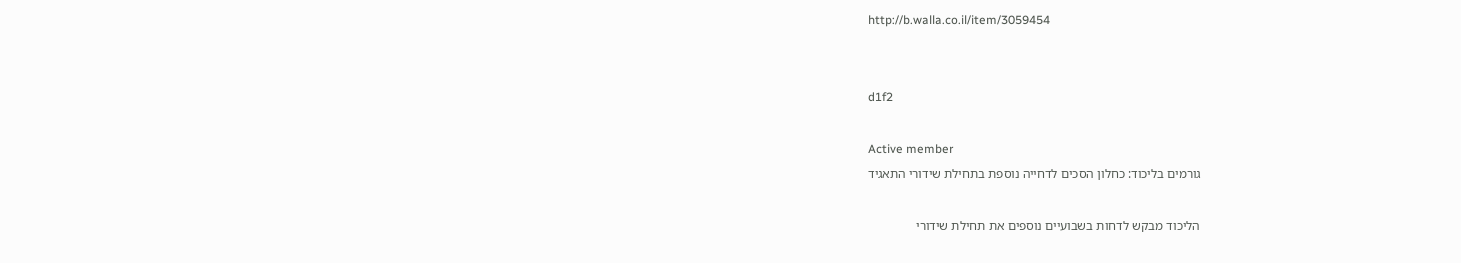http://b.walla.co.il/item/3059454


d1f2

Active member
גורמים בליכוד: כחלון הסכים לדחייה נוספת בתחילת שידורי התאגיד

הליכוד מבקש לדחות בשבועיים נוספים את תחילת שידורי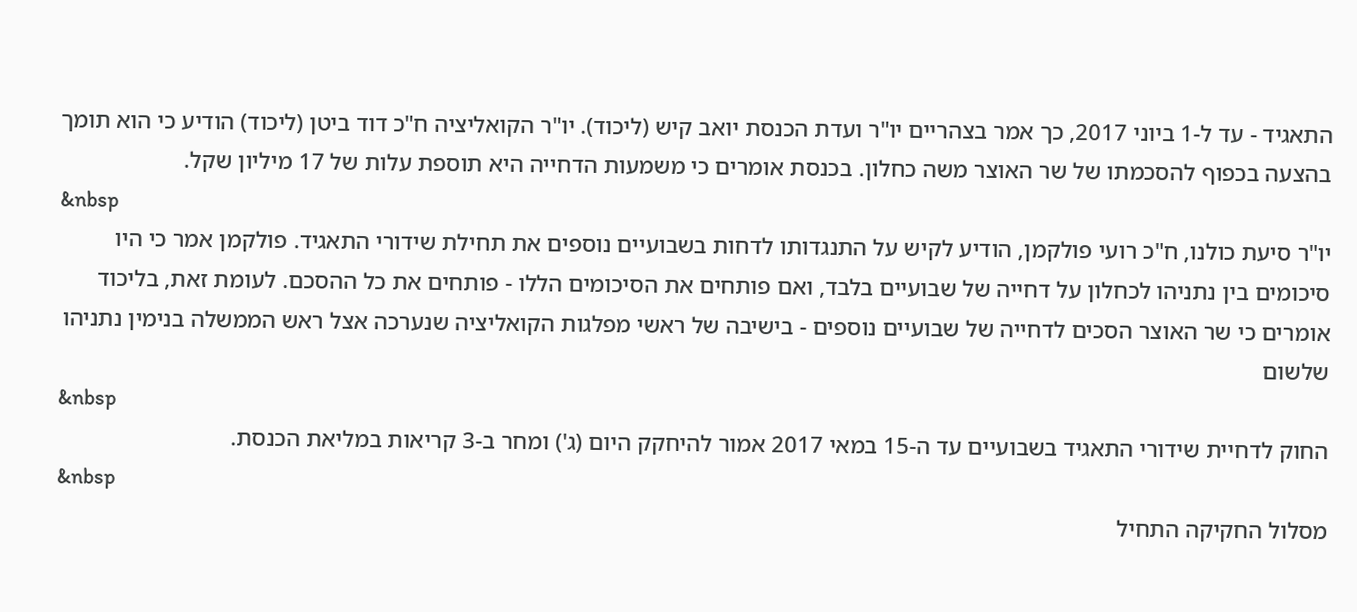התאגיד - עד ל-1 ביוני 2017, כך אמר בצהריים יו"ר ועדת הכנסת יואב קיש (ליכוד). יו"ר הקואליציה ח"כ דוד ביטן (ליכוד) הודיע כי הוא תומך בהצעה בכפוף להסכמתו של שר האוצר משה כחלון. בכנסת אומרים כי משמעות הדחייה היא תוספת עלות של 17 מיליון שקל.
&nbsp
יו"ר סיעת כולנו, ח"כ רועי פולקמן, הודיע לקיש על התנגדותו לדחות בשבועיים נוספים את תחילת שידורי התאגיד. פולקמן אמר כי היו סיכומים בין נתניהו לכחלון על דחייה של שבועיים בלבד, ואם פותחים את הסיכומים הללו - פותחים את כל ההסכם. לעומת זאת, בליכוד אומרים כי שר האוצר הסכים לדחייה של שבועיים נוספים - בישיבה של ראשי מפלגות הקואליציה שנערכה אצל ראש הממשלה בנימין נתניהו שלשום
&nbsp
החוק לדחיית שידורי התאגיד בשבועיים עד ה-15 במאי 2017 אמור להיחקק היום (ג') ומחר ב-3 קריאות במליאת הכנסת.
&nbsp
מסלול החקיקה התחיל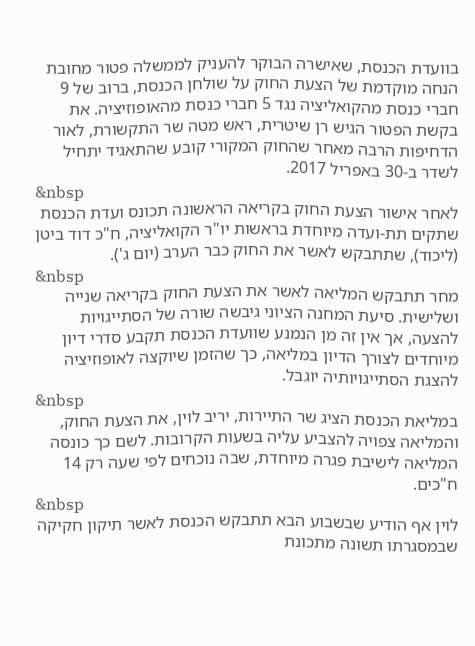בוועדת הכנסת, שאישרה הבוקר להעניק לממשלה פטור מחובת הנחה מוקדמת של הצעת החוק על שולחן הכנסת, ברוב של 9 חברי כנסת מהקואליציה נגד 5 חברי כנסת מהאופוזיציה. את בקשת הפטור הגיש רן שיטרית, ראש מטה שר התקשורת, לאור הדחיפות הרבה מאחר שהחוק המקורי קובע שהתאגיד יתחיל לשדר ב-30 באפריל 2017.
&nbsp
לאחר אישור הצעת החוק בקריאה הראשונה תכונס ועדת הכנסת שתקים תת-ועדה מיוחדת בראשות יו"ר הקואליציה, ח"כ דוד ביטן (ליכוד), שתתבקש לאשר את החוק כבר הערב (יום ג').
&nbsp
מחר תתבקש המליאה לאשר את הצעת החוק בקריאה שנייה ושלישית. סיעת המחנה הציוני גיבשה שורה של הסתייגויות להצעה, אך אין זה מן הנמנע שוועדת הכנסת תקבע סדרי דיון מיוחדים לצורך הדיון במליאה, כך שהזמן שיוקצה לאופוזיציה להצגת הסתייגויותיה יוגבל.
&nbsp
במליאת הכנסת הציג שר התיירות, יריב לוין, את הצעת החוק, והמליאה צפויה להצביע עליה בשעות הקרובות. לשם כך כונסה המליאה לישיבת פגרה מיוחדת, שבה נוכחים לפי שעה רק 14 ח"כים.
&nbsp
לוין אף הודיע שבשבוע הבא תתבקש הכנסת לאשר תיקון חקיקה שבמסגרתו תשונה מתכונת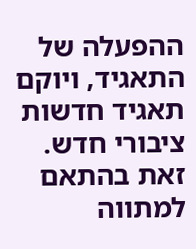ההפעלה של התאגיד, ויוקם תאגיד חדשות ציבורי חדש. זאת בהתאם למתווה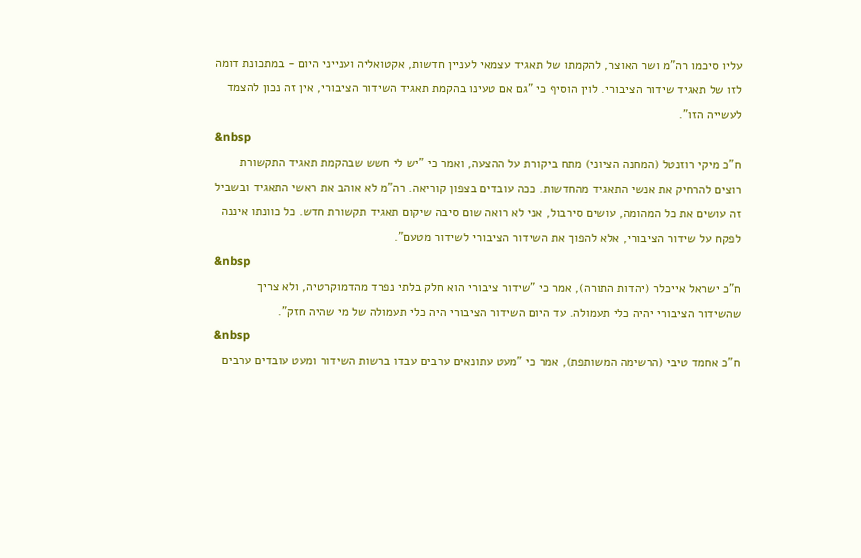עליו סיכמו רה"מ ושר האוצר, להקמתו של תאגיד עצמאי לעניין חדשות, אקטואליה וענייני היום - במתכונת דומה לזו של תאגיד שידור הציבורי. לוין הוסיף כי "גם אם טעינו בהקמת תאגיד השידור הציבורי, אין זה נכון להצמד לעשייה הזו".
&nbsp
ח"כ מיקי רוזנטל (המחנה הציוני) מתח ביקורת על ההצעה, ואמר כי "יש לי חשש שבהקמת תאגיד התקשורת רוצים להרחיק את אנשי התאגיד מהחדשות. ככה עובדים בצפון קוריאה. רה"מ לא אוהב את ראשי התאגיד ובשביל זה עושים את כל המהומה, עושים סירבול, אני לא רואה שום סיבה שיקום תאגיד תקשורת חדש. כל כוונתו איננה לפקח על שידור הציבורי, אלא להפוך את השידור הציבורי לשידור מטעם".
&nbsp
ח"כ ישראל אייכלר (יהדות התורה), אמר כי "שידור ציבורי הוא חלק בלתי נפרד מהדמוקרטיה, ולא צריך שהשידור הציבורי יהיה כלי תעמולה. עד היום השידור הציבורי היה כלי תעמולה של מי שהיה חזק".
&nbsp
ח"כ אחמד טיבי (הרשימה המשותפת), אמר כי "מעט עתונאים ערבים עבדו ברשות השידור ומעט עובדים ערבים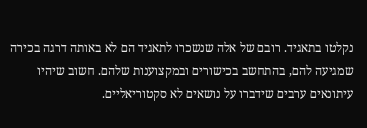נקלטו בתאגיד. רובם של אלה שנשכרו לתאגיד הם לא באותה דרגה בכירה שמגיעה להם, בהתחשב בכישורים ובמקצוענות שלהם. חשוב שיהיו עיתונאים ערבים שידברו על נושאים לא סקטוריאליים.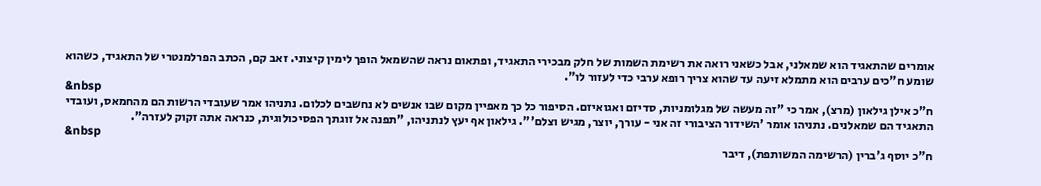אומרים שהתאגיד הוא שמאלני, אבל כשאני רואה את רשימת השמות של חלק מבכירי התאגיד, ופתאום נראה שהשמאל הופך לימין קיצוני. זאב קם, הכתב הפרלמנטרי של התאגיד, כשהוא שומע ח"כים ערבים הוא מתמלא זיעה עד שהוא צריך רופא ערבי כדי לעזור לו".
&nbsp
ח"כ אילן גילאון (מרצ), אמר כי "זה מעשה של מגלומניות, סדיזם ואגואיזם. הסיפור כל כך מאפיין מקום שבו אנשים לא נחשבים לכלום. נתניהו אמר שעובדי הרשות הם מהחמאס, ועובדי התאגיד הם שמאלנים. נתניהו אומר 'השידור הציבורי זה אני - עורך, יוצר, מגיש וצלם'". גילאון אף יעץ לנתניהו, "תפנה אל זוגתך הפסיכולוגית, כנראה אתה זקוק לעזרה".
&nbsp
ח"כ יוסף ג'ברין (הרשימה המשותפת), דיבר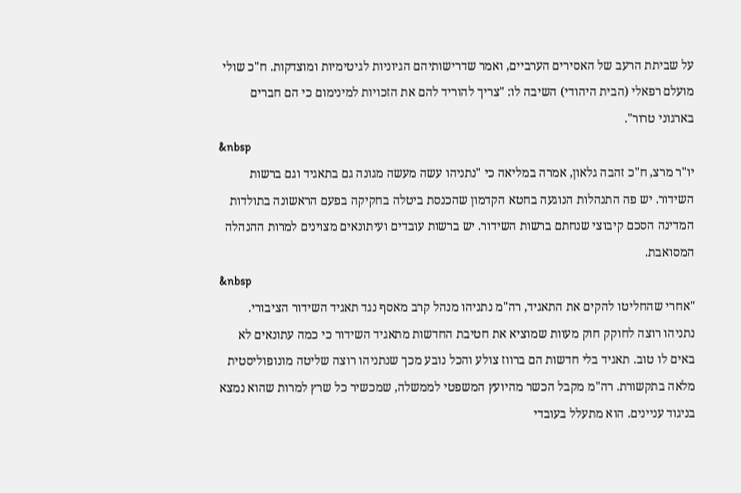על שביתת הרעב של האסירים הערביים, ואמר שדרישותיהם הגיוניות לגיטימיות ומוצדקות. ח"כ שולי מועלם רפאלי (הבית היהודי) השיבה לו: "צריך להוריד להם את הזכויות למינימום כי הם חברים בארגוני טרור".
&nbsp
יו"ר מרצ, ח"כ זהבה גלאון, אמרה במליאה כי "נתניהו עשה מעשה מגונה גם בתאגיד וגם ברשות השידור. יש פה התנהלות הנוגעה בחטא הקדמון שהכנסת ביטלה בחקיקה בפעם הראשונה בתולדות המדינה הסכם קיבוצי שנחתם ברשות השידור. יש ברשות עובדים ועיתונאים מצוינים למרות ההנהלה המסואבת.
&nbsp
"אחרי שהחליטו להקים את התאגיד, רה"מ נתניהו מנהל קרב מאסף נגד תאגיד השידור הציבורי. נתניהו רוצה לחוקק חוק מעוות שמוציא את חטיבת החדשות מתאגיד השידור כי כמה עתונאים לא באים לו טוב. תאגיד בלי חדשות הם ברווז צולע והכל נובע מכך שנתניהו רוצה שליטה מונופוליסטית מלאה בתקשורת. רה"מ מקבל הכשר מהיועץ המשפטי לממשלה, שמכשיר כל שרץ למרות שהוא נמצא בניגוד עניינים. הוא מתעלל בעובדי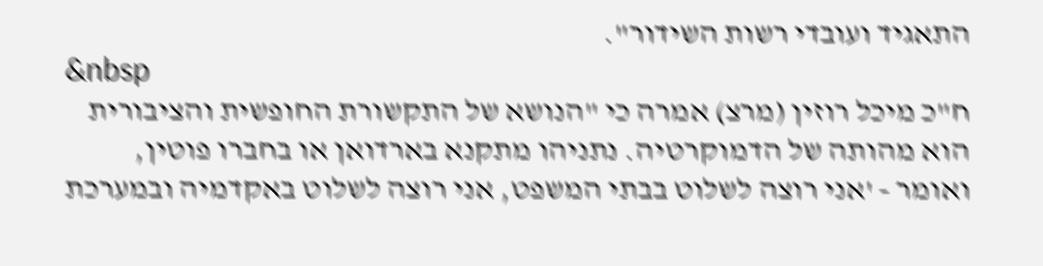התאגיד ועובדי רשות השידור".
&nbsp
ח"כ מיכל רוזין (מרצ) אמרה כי "הנושא של התקשורת החופשית והציבורית הוא מהותה של הדמוקרטיה. נתניהו מתקנא בארדואן או בחברו פוטין, ואומר - 'אני רוצה לשלוט בבתי המשפט, אני רוצה לשלוט באקדמיה ובמערכת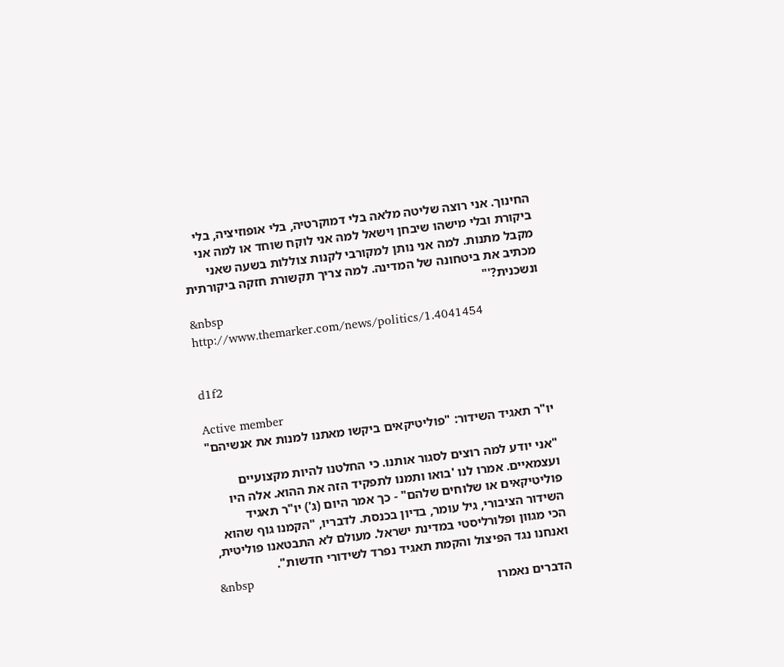החינוך. אני רוצה שליטה מלאה בלי דמוקרטיה, בלי אופוזיציה, בלי ביקורת ובלי מישהו שיבחן וישאל למה אני לוקח שוחד או למה אני מקבל מתנות. למה אני נותן למקורבי לקנות צוללות בשעה שאני מכתיב את ביטחונה של המדינה. למה צריך תקשורת חזקה ביקורתית ונשכנית?'"
&nbsp
http://www.themarker.com/news/politics/1.4041454


d1f2

Active member
יו"ר תאגיד השידור: "פוליטיקאים ביקשו מאתנו למנות את אנשיהם"

"אני יודע למה רוצים לסגור אותנו. כי החלטנו להיות מקצועיים ועצמאיים. אמרו לנו 'בואו ותמנו לתפקיד הזה את ההוא. אלה היו פוליטיקאים או שלוחים שלהם" - כך אמר היום (ג') יו"ר תאגיד השידור הציבורי, גיל עומר, בדיון בכנסת. לדבריו, "הקמנו גוף שהוא הכי מגוון ופלורליסטי במדינת ישראל. מעולם לא התבטאנו פוליטית, ואנחנו נגד הפיצול והקמת תאגיד נפרד לשידורי חדשות".
&nbsp
הדברים נאמרו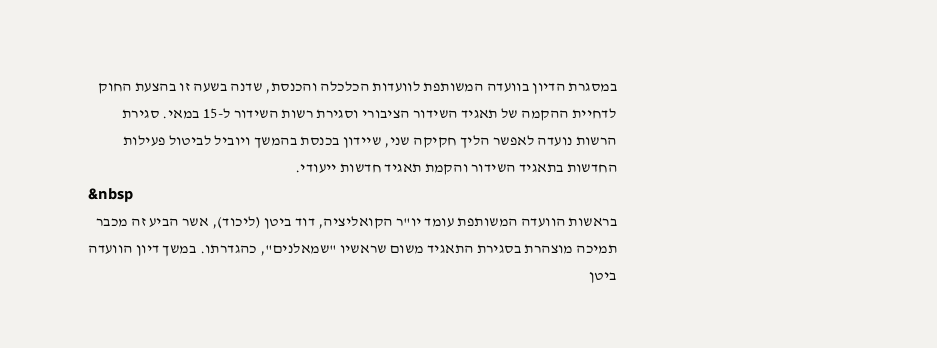במסגרת הדיון בוועדה המשותפת לוועדות הכלכלה והכנסת, שדנה בשעה זו בהצעת החוק לדחיית ההקמה של תאגיד השידור הציבורי וסגירת רשות השידור ל-15 במאי. סגירת הרשות נועדה לאפשר הליך חקיקה שני, שיידון בכנסת בהמשך ויוביל לביטול פעילות החדשות בתאגיד השידור והקמת תאגיד חדשות ייעודי.
&nbsp
בראשות הוועדה המשותפת עומד יו"ר הקואליציה, דוד ביטן (ליכוד), אשר הביע זה מכבר תמיכה מוצהרת בסגירת התאגיד משום שראשיו "שמאלנים", כהגדרתו. במשך דיון הוועדה ביטן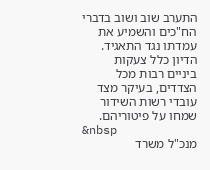התערב שוב ושוב בדברי הח"כים והשמיע את עמדתו נגד התאגיד. הדיון כלל צעקות ביניים רבות מכל הצדדים, בעיקר מצד עובדי רשות השידור שמחו על פיטוריהם.
&nbsp
מנכ"ל משרד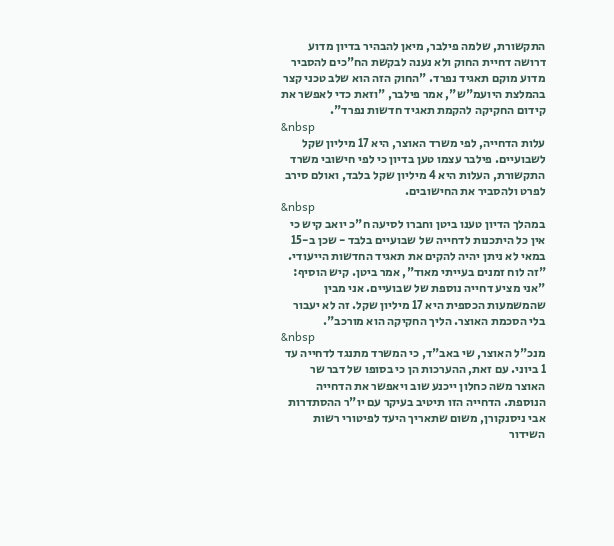התקשורת, שלמה פילבר, מיאן להבהיר בדיון מדוע דרושה דחיית החוק ולא נענה לבקשת הח"כים להסביר מדוע מוקם תאגיד נפרד. "החוק הזה הוא שלב טכני קצר בהמלצת היועמ"ש", אמר פילבר, "וזאת כדי לאפשר את קידום החקיקה להקמת תאגיד חדשות נפרד".
&nbsp
עלות הדחייה, לפי משרד האוצר, היא 17 מיליון שקל לשבועיים. פילבר עצמו טען בדיון כי לפי חישובי משרד התקשורת, העלות היא 4 מיליון שקל בלבד, ואולם סירב לפרט ולהסביר את החישובים.
&nbsp
במהלך הדיון טענו ביטן וחברו לסיעה ח"כ יואב קיש כי אין כל היתכנות לדחייה של שבועיים בלבד - שכן ב-15 במאי לא ניתן יהיה להקים את תאגיד החדשות הייעודי. "זה לוח זמנים בעייתי מאוד", אמר ביטן. קיש הוסיף: "אני מציע דחייה נוספת של שבועיים. אני מבין שהמשמעות הכספית היא 17 מיליון שקל. זה לא יעבור בלי הסכמת האוצר. הליך החקיקה הוא מורכב".
&nbsp
מנכ"ל האוצר, שי באב"ד, כי המשרד מתנגד לדחייה עד 1 ביוני. עם זאת, ההערכות הן כי בסופו של דבר שר האוצר משה כחלון ייכנע שוב ויאפשר את הדחייה הנוספת. הדחייה הזו תיטיב בעיקר עם יו"ר ההסתדרות אבי ניסנקורן, משום שתאריך היעד לפיטורי רשות השידור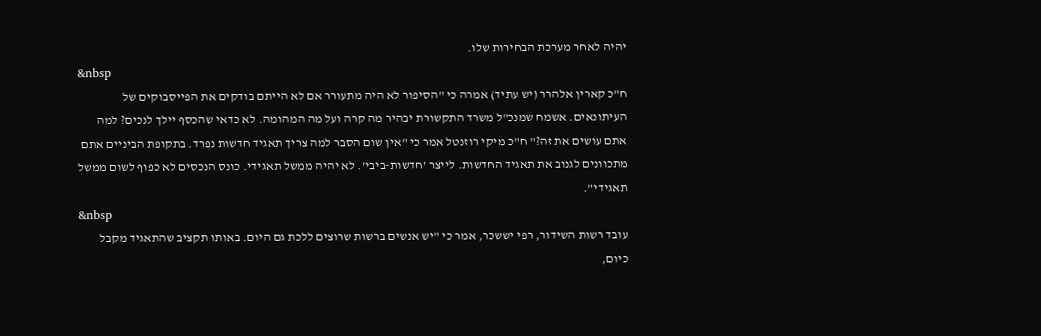יהיה לאחר מערכת הבחירות שלו.
&nbsp
ח"כ קארין אלהרר (יש עתיד) אמרה כי "הסיפור לא היה מתעורר אם לא הייתם בודקים את הפייסבוקים של העיתונאים. אשמח שמנכ"ל משרד התקשורת יבהיר מה קרה ועל מה המהומה. לא כדאי שהכסף יילך לנכים? למה אתם עושים את זה?" ח"כ מיקי רוזנטל אמר כי "אין שום הסבר למה צריך תאגיד חדשות נפרד. בתקופת הביניים אתם מתכוונים לגנוב את תאגיד החדשות. לייצר 'חדשות-ביבי'. לא יהיה ממשל תאגידי. כונס הנכסים לא כפוף לשום ממשל תאגידי".
&nbsp
עובד רשות השידור, רפי יששכר, אמר כי "יש אנשים ברשות שרוצים ללכת גם היום. באותו תקציב שהתאגיד מקבל כיום,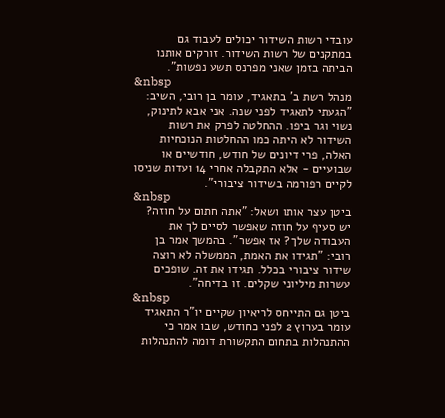עובדי רשות השידור יכולים לעבוד גם במתקנים של רשות השידור. זורקים אותנו הביתה בזמן שאני מפרנס תשע נפשות".
&nbsp
מנהל רשת ב' בתאגיד, עומר בן רובי, השיב: "הגעתי לתאגיד לפני שנה. אני אבא לתינוק, נשוי וגר ביפו. ההחלטה לפרק את רשות השידור לא היתה כמו ההחלטות הנוכחיות האלה, פרי דיונים של חודש, חודשיים או שבועיים - אלא התקבלה אחרי 14 ועדות שניסו לקיים רפורמה בשידור ציבורי".
&nbsp
ביטן עצר אותו ושאל: "אתה חתום על חוזה? יש סעיף על חוזה שאפשר לסיים לך את העבודה שלך? אז אפשר". בהמשך אמר בן רובי: "תגידו את האמת, הממשלה לא רוצה שידור ציבורי בכלל. תגידו את זה. שופכים עשרות מיליוני שקלים. זו בדיחה".
&nbsp
ביטן גם התייחס לריאיון שקיים יו"ר התאגיד עומר בערוץ 2 לפני כחודש, שבו אמר כי ההתנהלות בתחום התקשורת דומה להתנהלות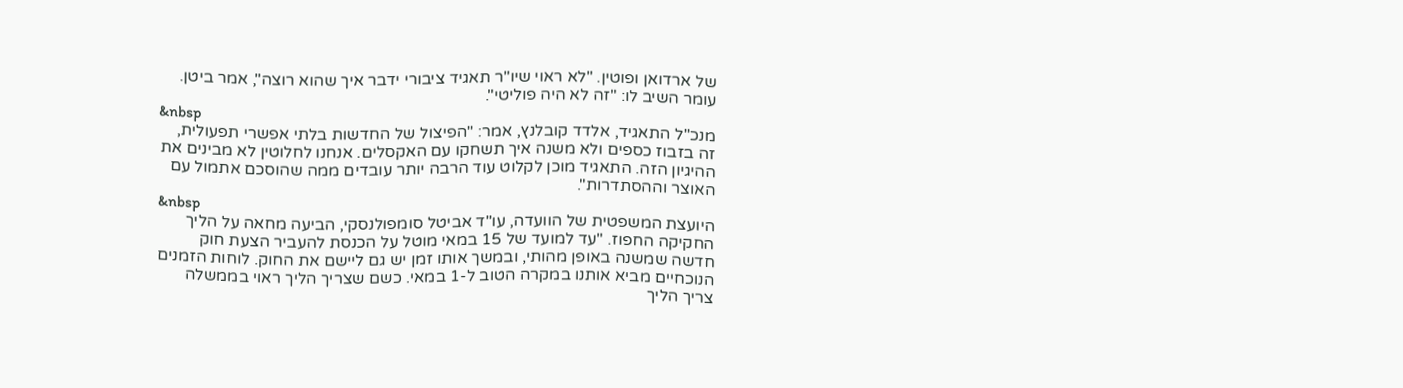של ארדואן ופוטין. "לא ראוי שיו"ר תאגיד ציבורי ידבר איך שהוא רוצה", אמר ביטן. עומר השיב לו: "זה לא היה פוליטי".
&nbsp
מנכ"ל התאגיד, אלדד קובלנץ, אמר: "הפיצול של החדשות בלתי אפשרי תפעולית, זה בזבוז כספים ולא משנה איך תשחקו עם האקסלים. אנחנו לחלוטין לא מבינים את ההיגיון הזה. התאגיד מוכן לקלוט עוד הרבה יותר עובדים ממה שהוסכם אתמול עם האוצר וההסתדרות".
&nbsp
היועצת המשפטית של הוועדה, עו"ד אביטל סומפולנסקי, הביעה מחאה על הליך החקיקה החפוז. "עד למועד של 15 במאי מוטל על הכנסת להעביר הצעת חוק חדשה שמשנה באופן מהותי, ובמשך אותו זמן יש גם ליישם את החוק. לוחות הזמנים הנוכחיים מביא אותנו במקרה הטוב ל-1 במאי. כשם שצריך הליך ראוי בממשלה צריך הליך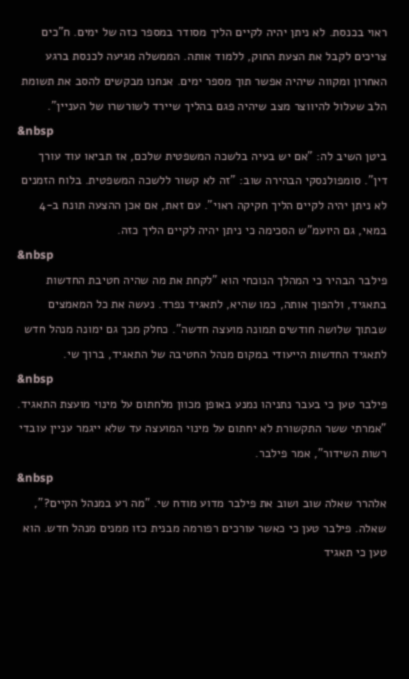ראוי בכנסת. לא ניתן יהיה לקיים הליך מסודר במספר כזה של ימים. ח"כים צריכים לקבל את הצעת החוק, ללמוד אותה. הממשלה מגיעה לכנסת ברגע האחרון ומקווה שיהיה אפשר תוך מספר ימים. אנחנו מבקשים להסב את תשומת הלב שעלול להיווצר מצב שיהיה פגם בהליך שיירד לשורשרו של העניין".
&nbsp
ביטן השיב לה: "אם יש בעיה בלשכה המשפטית שלכם, אז תביאו עוד עורך דין". סומפולנסקי הבהירה שוב: "זה לא קשור ללשכה המשפטית. בלוח הזמנים לא ניתן יהיה לקיים הליך חקיקה ראוי". עם זאת, אם אכן ההצעה תונח ב-4 במאי, גם היועמ"ש הסכימה כי ניתן יהיה לקיים הליך כזה.
&nbsp
פילבר הבהיר כי המהלך הנוכחי הוא "לקחת את מה שהיה חטיבת החדשות בתאגיד, ולהפוך אותה, כמו שהיא, לתאגיד נפרד. נעשה את כל המאמצים שבתוך שלושה חודשים תמונה מועצה חדשה". כחלק מכך גם ימונה מנהל חדש לתאגיד החדשות הייעודי במקום מנהל החטיבה של התאגיד, ברוך שי.
&nbsp
פילבר טען כי בעבר נתניהו נמנע באופן מכוון מלחתום על מינוי מועצת התאגיד. "אמרתי ששר התקשורת לא יחתום על מינוי המועצה עד שלא ייגמר עניין עובדי רשות השידור", אמר פילבר.
&nbsp
אלהרר שאלה שוב ושוב את פילבר מדוע מודח שי. "מה רע במנהל הקיים?", שאלה. פילבר טען כי כאשר עורכים רפורמה מבנית כזו ממנים מנהל חדש. הוא טען כי תאגיד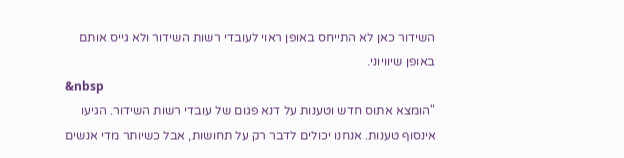השידור כאן לא התייחס באופן ראוי לעובדי רשות השידור ולא גייס אותם באופן שיוויוני.
&nbsp
"הומצא אתוס חדש וטענות על דנא פגום של עובדי רשות השידור. הגיעו אינסוף טענות. אנחנו יכולים לדבר רק על תחושות, אבל כשיותר מדי אנשים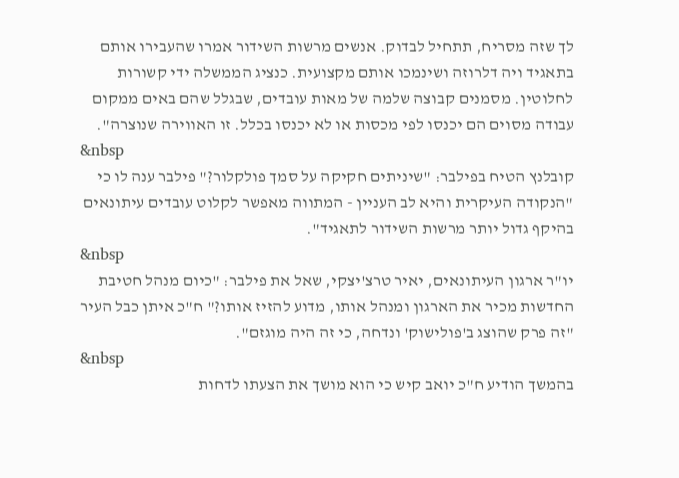לך שזה מסריח, תתחיל לבדוק. אנשים מרשות השידור אמרו שהעבירו אותם בתאגיד ויה דלרוזה ושינמכו אותם מקצועית. כנציג הממשלה ידי קשורות לחלוטין. מסמנים קבוצה שלמה של מאות עובדים, שבגלל שהם באים ממקום עבודה מסוים הם יכנסו לפי מכסות או לא יכנסו בכלל. זו האווירה שנוצרה".
&nbsp
קובלנץ הטיח בפילבר: "שיניתים חקיקה על סמך פולקלור?" פילבר ענה לו כי "הנקודה העיקרית והיא לב העניין - המתווה מאפשר לקלוט עובדים עיתונאים בהיקף גדול יותר מרשות השידור לתאגיד".
&nbsp
יו"ר ארגון העיתונאים, יאיר טרצ'יצקי, שאל את פילבר: "כיום מנהל חטיבת החדשות מכיר את הארגון ומנהל אותו, מדוע להזיז אותו?" ח"כ איתן כבל העיר "זה פרק שהוצג ב'פולישוק' ונדחה, כי זה היה מוגזם".
&nbsp
בהמשך הודיע ח"כ יואב קיש כי הוא מושך את הצעתו לדחות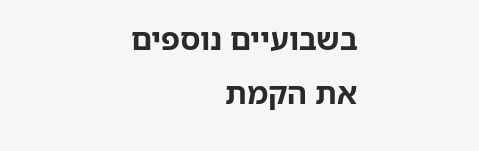בשבועיים נוספים את הקמת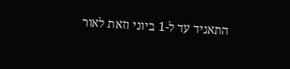התאגיד עד ל-1 ביוני וזאת לאור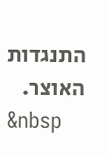התנגדות האוצר.
&nbsp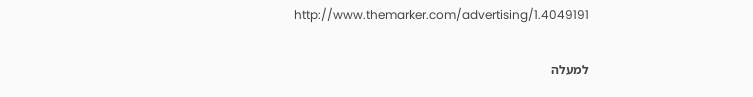http://www.themarker.com/advertising/1.4049191

למעלה